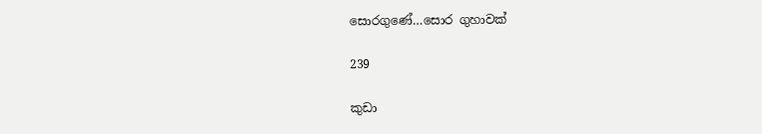සොරගුණේ…සොර ගුහාවක්

239

කුඩා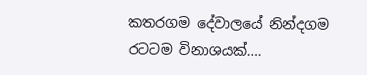කතරගම දේවාලයේ නින්දගම රටටම විනාශයක්….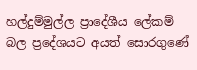හල්දුම්මුල්ල ප්‍රාදේශීය ලේකම් බල ප්‍රදේශයට අයත් සොරගුණේ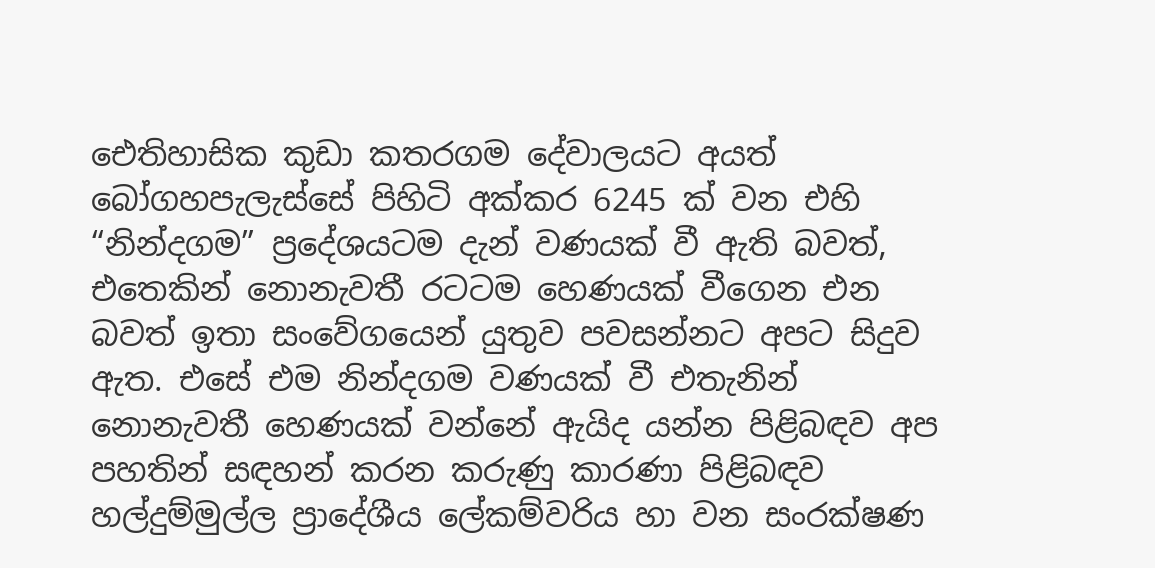ඓතිහාසික කුඩා කතරගම දේවාලයට අයත් බෝගහපැලැස්සේ පිහිටි අක්කර 6245 ක් වන එහි “නින්දගම” ප්‍රදේශයටම දැන් වණයක් වී ඇති බවත්, එතෙකින් නොනැවතී රටටම හෙණයක් වීගෙන එන බවත් ඉතා සංවේගයෙන් යුතුව පවසන්නට අපට සිදුව ඇත. එසේ එම නින්දගම වණයක් වී එතැනින් නොනැවතී හෙණයක් වන්නේ ඇයිද යන්න පිළිබඳව අප පහතින් සඳහන් කරන කරුණු කාරණා පිළිබඳව හල්දුම්මුල්ල ප්‍රාදේශීය ලේකම්වරිය හා වන සංරක්ෂණ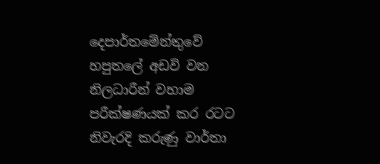දෙපාර්තමේන්තුවේ හපුතලේ අඩවි වන නිලධාරීන් වහාම පරීක්ෂණයක් කර රටට නිවැරදි කරුණු වාර්තා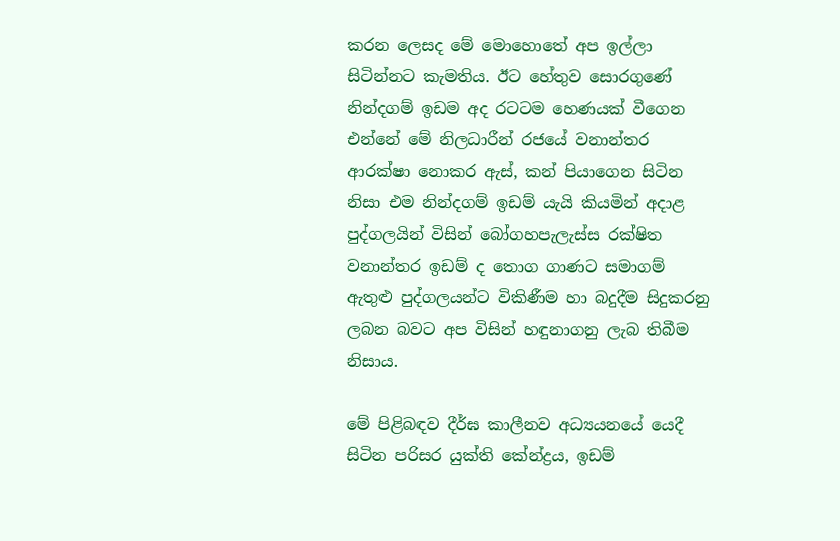කරන ලෙසද මේ මොහොතේ අප ඉල්ලා සිටින්නට කැමතිය. ඊට හේතුව සොරගුණේ නින්දගම් ඉඩම අද රටටම හෙණයක් වීගෙන එන්නේ මේ නිලධාරීන් රජයේ වනාන්තර ආරක්ෂා නොකර ඇස්, කන් පියාගෙන සිටින නිසා එම නින්දගම් ඉඩම් යැයි කියමින් අදාළ පුද්ගලයින් විසින් බෝගහපැලැස්ස රක්ෂිත වනාන්තර ඉඩම් ද තොග ගාණට සමාගම් ඇතුළු පුද්ගලයන්ට විකිණීම හා බදුදීම සිදුකරනු ලබන බවට අප විසින් හඳුනාගනු ලැබ තිබීම නිසාය.

මේ පිළිබඳව දීර්ඝ කාලීනව අධ්‍යයනයේ යෙදී සිටින පරිසර යුක්ති කේන්ද්‍රය, ඉඩම්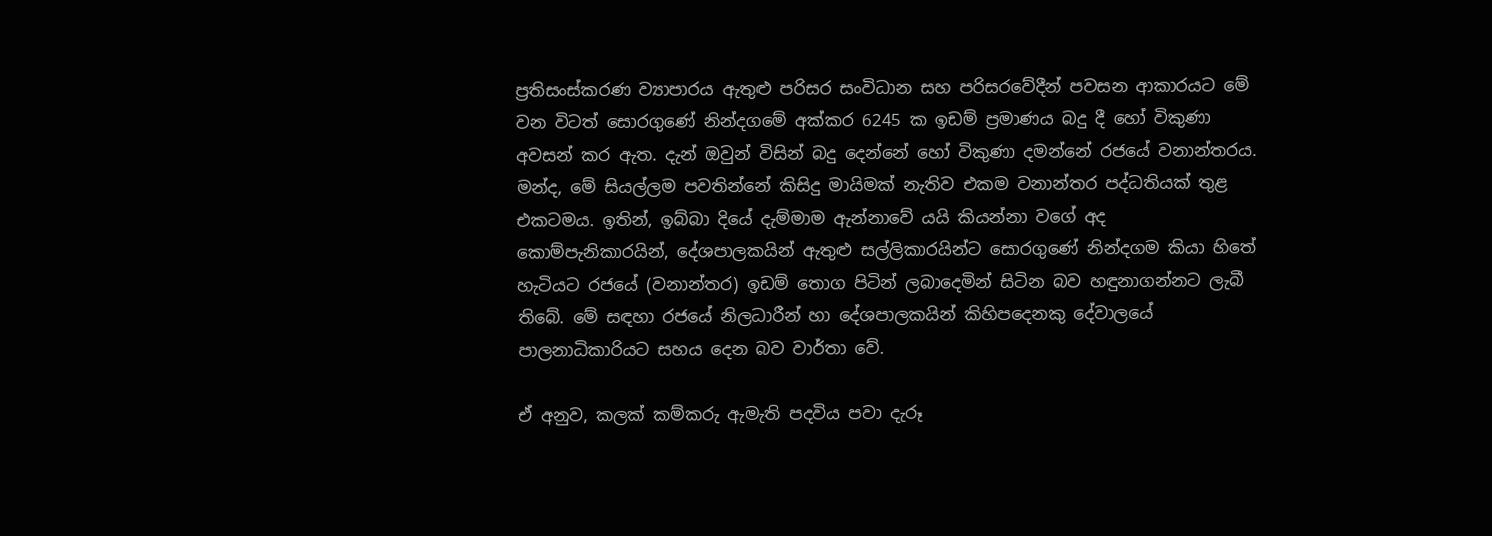ප්‍රතිසංස්කරණ ව්‍යාපාරය ඇතුළු පරිසර සංවිධාන සහ පරිසරවේදීන් පවසන ආකාරයට මේ වන විටත් සොරගුණේ නින්දගමේ අක්කර 6245 ක ඉඩම් ප්‍රමාණය බදු දී හෝ විකුණා අවසන් කර ඇත. දැන් ඔවුන් විසින් බදු දෙන්නේ හෝ විකුණා දමන්නේ රජයේ වනාන්තරය. මන්ද, මේ සියල්ලම පවතින්නේ කිසිදු මායිමක් නැතිව එකම වනාන්තර පද්ධතියක් තුළ එකටමය. ඉතින්, ඉබ්බා දියේ දැම්මාම ඇන්නාවේ යයි කියන්නා වගේ අද කොම්පැනිකාරයින්, දේශපාලකයින් ඇතුළු සල්ලිකාරයින්ට සොරගුණේ නින්දගම කියා හිතේ හැටියට රජයේ (වනාන්තර) ඉඩම් තොග පිටින් ලබාදෙමින් සිටින බව හඳුනාගන්නට ලැබී තිබේ. මේ සඳහා රජයේ නිලධාරීන් හා දේශපාලකයින් කිහිපදෙනකු දේවාලයේ පාලනාධිකාරියට සහය දෙන බව වාර්තා වේ.

ඒ අනුව, කලක් කම්කරු ඇමැති පදවිය පවා දැරූ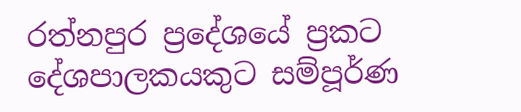රත්නපුර ප්‍රදේශයේ ප්‍රකට දේශපාලකයකුට සම්පූර්ණ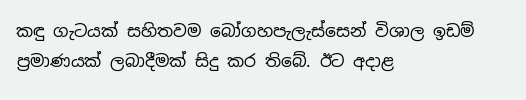කඳු ගැටයක් සහිතවම බෝගහපැලැස්සෙන් විශාල ඉඩම් ප්‍රමාණයක් ලබාදීමක් සිදු කර තිබේ. ඊට අදාළ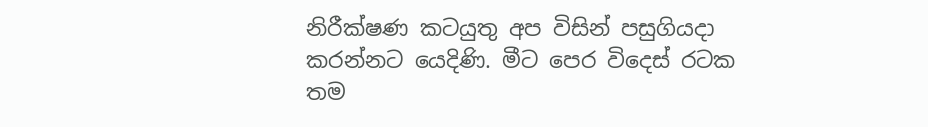නිරීක්ෂණ කටයුතු අප විසින් පසුගියදා කරන්නට යෙදිණි. මීට පෙර විදෙස් රටක තම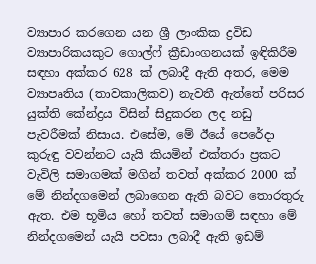ව්‍යාපාර කරගෙන යන ශ්‍රී ලාංකික ද්‍රවිඩ ව්‍යාපාරිකයකුට ගොල්ෆ් ක්‍රීඩාංගනයක් ඉඳිකිරීම සඳහා අක්කර 628 ක් ලබාදී ඇති අතර, මෙම ව්‍යාපෘතිය (තාවකාලිකව) නැවතී ඇත්තේ පරිසර යුක්ති කේන්ද්‍රය විසින් සිදුකරන ලද නඩු පැවරීමක් නිසාය. එසේම, මේ ඊයේ පෙරේදා කුරුඳු වවන්නට යැයි කියමින් එක්තරා ප්‍රකට වැවිලි සමාගමක් මගින් තවත් අක්කර 2000 ක් මේ නින්දගමෙන් ලබාගෙන ඇති බවට තොරතුරු ඇත. එම භූමිය හෝ තවත් සමාගම් සඳහා මේ නින්දගමෙන් යැයි පවසා ලබාදී ඇති ඉඩම්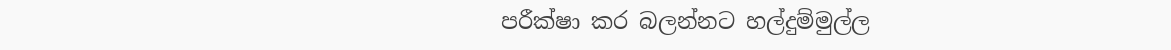පරීක්ෂා කර බලන්නට හල්දුම්මුල්ල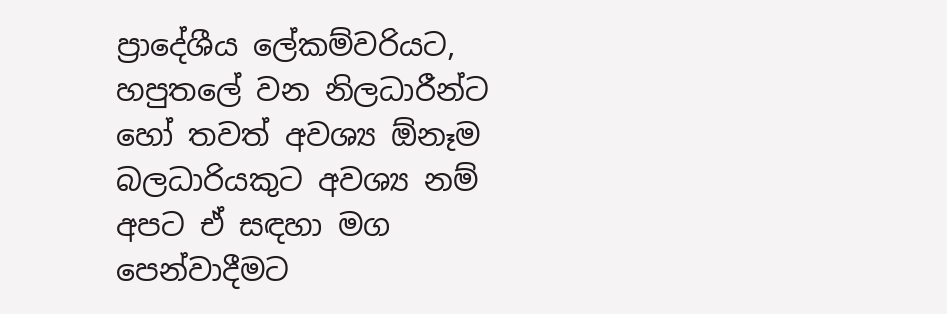ප්‍රාදේශීය ලේකම්වරියට, හපුතලේ වන නිලධාරීන්ට හෝ තවත් අවශ්‍ය ඕනෑම බලධාරියකුට අවශ්‍ය නම් අපට ඒ සඳහා මග පෙන්වාදීමට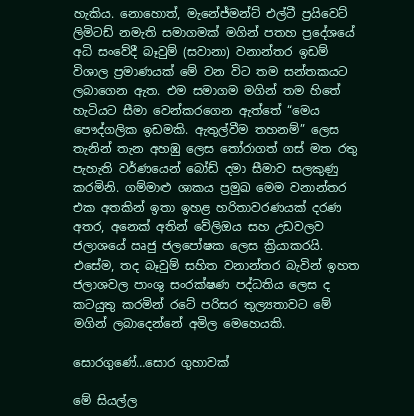හැකිය. නොහොත්, මැනේජ්මන්ට් එල්ටී ප්‍රයිවෙට් ලිමිටඩ් නමැති සමාගමක් මගින් පතහ ප්‍රදේශයේ අධි සංවේදී බෑවුම් (සවානා) වනාන්තර ඉඩම් විශාල ප්‍රමාණයක් මේ වන විට තම සන්තකයට ලබාගෙන ඇත. එම සමාගම මගින් තම හිතේ හැටියට සීමා වෙන්කරගෙන ඇත්තේ “මෙය පෞද්ගලික ඉඩමකි. ඇතුල්වීම තහනම්” ලෙස තැනින් තැන අහඹු ලෙස තෝරාගත් ගස් මත රතු පැහැති වර්ණයෙන් බෝඩ් දමා සීමාව සලකුණු කරමිනි. ගම්මාළු ශාකය ප්‍රමුඛ මෙම වනාන්තර එක අතකින් ඉතා ඉහළ හරිතාවරණයක් දරණ අතර, අනෙක් අතින් වේලිඔය සහ උඩවලව ජලාශයේ ඍජු ජලපෝෂක ලෙස ක්‍රියාකරයි. එසේම, තද බෑවුම් සහිත වනාන්තර බැවින් ඉහත ජලාශවල පාංශු සංරක්ෂණ පද්ධතිය ලෙස ද කටයුතු කරමින් රටේ පරිසර තුල්‍යතාවට මේ මගින් ලබාදෙන්නේ අමිල මෙහෙයකි.

සොරගුණේ…සොර ගුහාවක්

මේ සියල්ල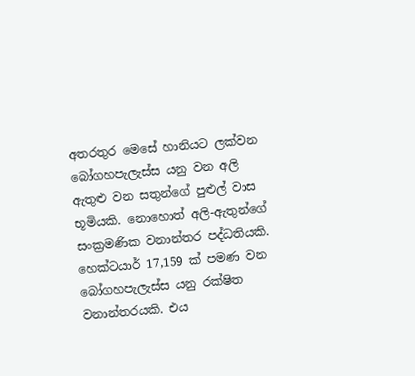අතරතුර මෙසේ හානියට ලක්වන බෝගහපැලැස්ස යනු වන අලි ඇතුළු වන සතුන්ගේ පුළුල් වාස භූමියකි. නොහොත් අලි-ඇතුන්ගේ සංක්‍රමණික වනාන්තර පද්ධතියකි. හෙක්ටයාර් 17,159 ක් පමණ වන බෝගහපැලැස්ස යනු රක්ෂිත වනාන්තරයකි. එය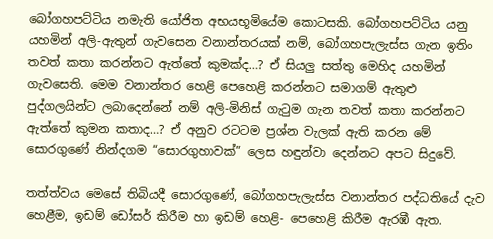බෝගහපට්ටිය නමැති යෝජිත අභයභූමියේම කොටසකි. බෝගහපට්ටිය යනු යහමින් අලි-ඇතුන් ගැවසෙන වනාන්තරයක් නම්, බෝගහපැලැස්ස ගැන ඉතිං තවත් කතා කරන්නට ඇත්තේ කුමක්ද…? ඒ සියලු සත්තු මෙහිද යහමින් ගැවසෙති. මෙම වනාන්තර හෙළි පෙහෙළි කරන්නට සමාගම් ඇතුළු පුද්ගලයින්ට ලබාදෙන්නේ නම් අලි-මිනිස් ගැටුම ගැන තවත් කතා කරන්නට ඇත්තේ කුමන කතාද…? ඒ අනුව රටටම ප්‍රශ්න වැලක් ඇති කරන මේ සොරගුණේ නින්දගම “සොරගුහාවක්” ලෙස හඳුන්වා දෙන්නට අපට සිදුවේ.

තත්ත්වය මෙසේ තිබියදී සොරගුණේ, බෝගහපැලැස්ස වනාන්තර පද්ධතියේ දැව හෙළීම, ඉඩම් ඩෝසර් කිරීම හා ඉඩම් හෙළි- පෙහෙළි කිරීම ඇරඹී ඇත.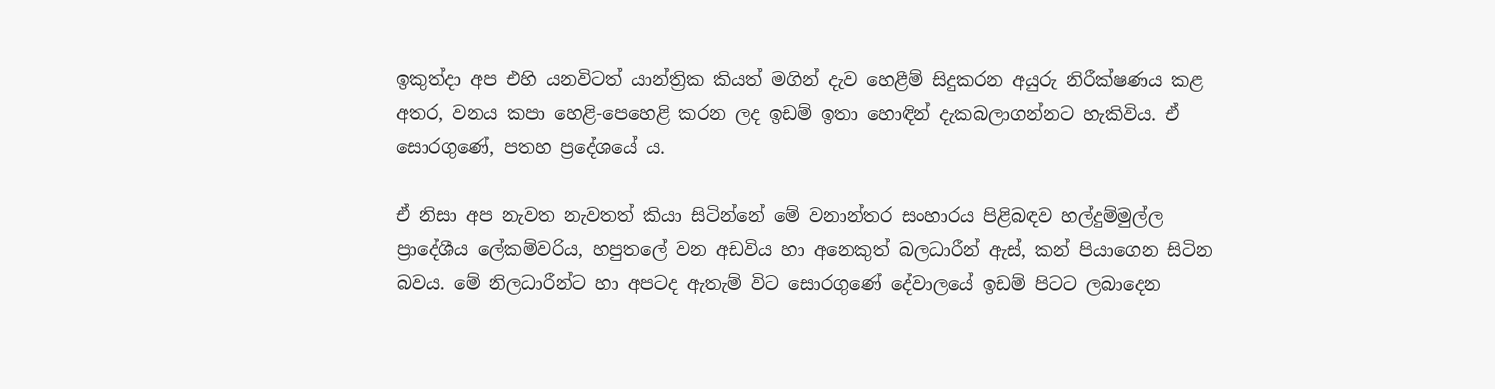ඉකුත්දා අප එහි යනවිටත් යාන්ත්‍රික කියත් මගින් දැව හෙළීම් සිදුකරන අයුරු නිරීක්ෂණය කළ අතර, වනය කපා හෙළි-පෙහෙළි කරන ලද ඉඩම් ඉතා හොඳින් දැකබලාගන්නට හැකිවිය. ඒ සොරගුණේ, පතහ ප්‍රදේශයේ ය.

ඒ නිසා අප නැවත නැවතත් කියා සිටින්නේ මේ වනාන්තර සංහාරය පිළිබඳව හල්දුම්මුල්ල ප්‍රාදේශීය ලේකම්වරිය, හපුතලේ වන අඩවිය හා අනෙකුත් බලධාරීන් ඇස්, කන් පියාගෙන සිටින බවය. මේ නිලධාරීන්ට හා අපටද ඇතැම් විට සොරගුණේ දේවාලයේ ඉඩම් පිටට ලබාදෙන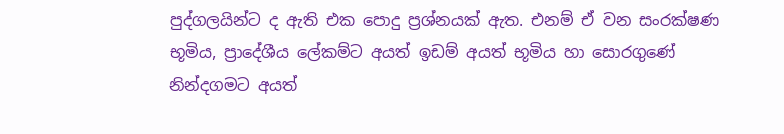පුද්ගලයින්ට ද ඇති එක පොදු ප්‍රශ්නයක් ඇත. එනම් ඒ වන සංරක්ෂණ භූමිය, ප්‍රාදේශීය ලේකම්ට අයත් ඉඩම් අයත් භූමිය හා සොරගුණේ නින්දගමට අයත්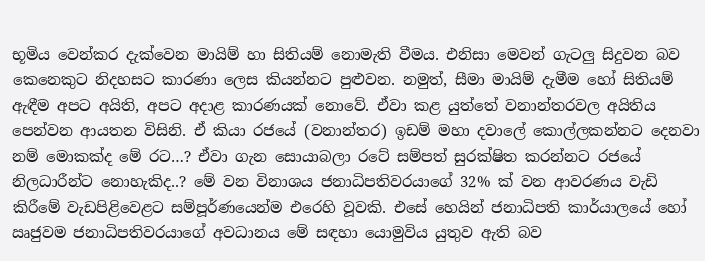භූමිය වෙන්කර දැක්වෙන මායිම් හා සිතියම් නොමැති වීමය. එනිසා මෙවන් ගැටලු සිදුවන බව කෙනෙකුට නිදහසට කාරණා ලෙස කියන්නට පුළුවන. නමුත්, සීමා මායිම් දැමීම හෝ සිතියම් ඇඳීම අපට අයිති, අපට අදාළ කාරණයක් නොවේ. ඒවා කළ යුත්තේ වනාන්තරවල අයිතිය පෙන්වන ආයතන විසිනි. ඒ කියා රජයේ (වනාන්තර) ඉඩම් මහා දවාලේ කොල්ලකන්නට දෙනවා නම් මොකක්ද මේ රට…? ඒවා ගැන සොයාබලා රටේ සම්පත් සුරක්ෂිත කරන්නට රජයේ නිලධාරීන්ට නොහැකිද..? මේ වන විනාශය ජනාධිපතිවරයාගේ 32% ක් වන ආවරණය වැඩි කිරීමේ වැඩපිළිවෙළට සම්පූර්ණයෙන්ම එරෙහි වූවකි. එසේ හෙයින් ජනාධිපති කාර්යාලයේ හෝ ඍජුවම ජනාධිපතිවරයාගේ අවධානය මේ සඳහා යොමුවිය යුතුව ඇති බව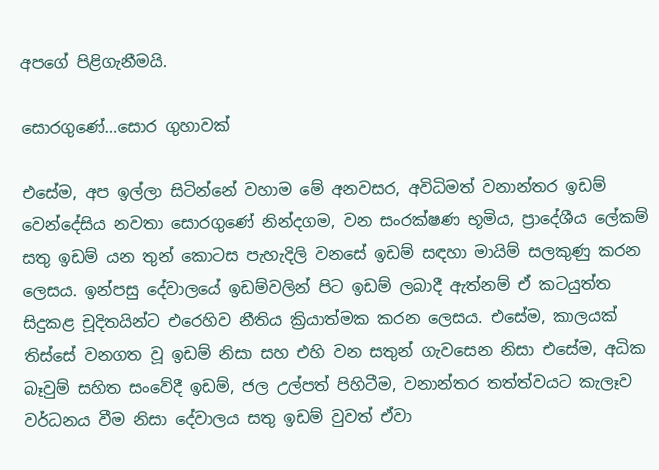අපගේ පිළිගැනීමයි.

සොරගුණේ…සොර ගුහාවක්

එසේම, අප ඉල්ලා සිටින්නේ වහාම මේ අනවසර, අවිධිමත් වනාන්තර ඉඩම් වෙන්දේසිය නවතා සොරගුණේ නින්දගම, වන සංරක්ෂණ භූමිය, ප්‍රාදේශීය ලේකම් සතු ඉඩම් යන තුන් කොටස පැහැදිලි වනසේ ඉඩම් සඳහා මායිම් සලකුණු කරන ලෙසය. ඉන්පසු දේවාලයේ ඉඩම්වලින් පිට ඉඩම් ලබාදී ඇත්නම් ඒ කටයුත්ත සිදුකළ චූදිතයින්ට එරෙහිව නීතිය ක්‍රියාත්මක කරන ලෙසය. එසේම, කාලයක් තිස්සේ වනගත වූ ඉඩම් නිසා සහ එහි වන සතුන් ගැවසෙන නිසා එසේම, අධික බෑවුම් සහිත සංවේදී ඉඩම්, ජල උල්පත් පිහිටීම, වනාන්තර තත්ත්වයට කැලෑව වර්ධනය වීම නිසා දේවාලය සතු ඉඩම් වුවත් ඒවා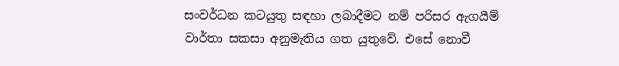සංවර්ධන කටයුතු සඳහා ලබාදීමට නම් පරිසර ඇගයීම් වාර්තා සකසා අනුමැතිය ගත යුතුවේ. එසේ නොවී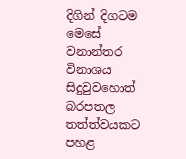දිගින් දිගටම මෙසේ වනාන්තර විනාශය සිදුවුවහොත් බරපතල තත්ත්වයකට පහළ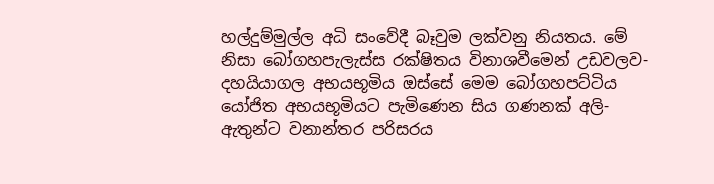හල්දුම්මුල්ල අධි සංවේදී බෑවුම ලක්වනු නියතය. මේ නිසා බෝගහපැලැස්ස රක්ෂිතය විනාශවීමෙන් උඩවලව- දහයියාගල අභයභූමිය ඔස්සේ මෙම බෝගහපට්ටිය යෝජිත අභයභූමියට පැමිණෙන සිය ගණනක් අලි-ඇතුන්ට වනාන්තර පරිසරය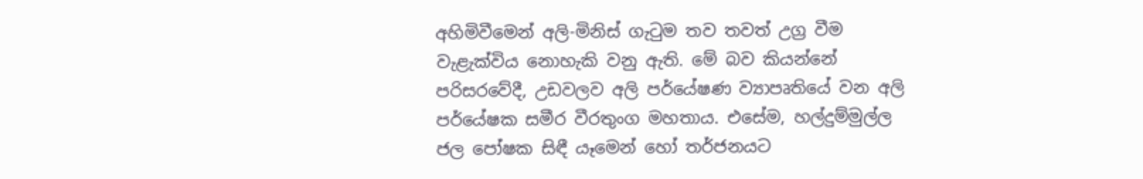අහිමිවීමෙන් අලි-මිනිස් ගැටුම තව තවත් උග්‍ර වීම වැළැක්විය නොහැකි වනු ඇති. මේ බව කියන්නේ පරිසරවේදී, උඩවලව අලි පර්යේෂණ ව්‍යාපෘතියේ වන අලි පර්යේෂක සමීර වීරතුංග මහතාය. එසේම, හල්දුම්මුල්ල ජල පෝෂක සිඳී යෑමෙන් හෝ තර්ජනයට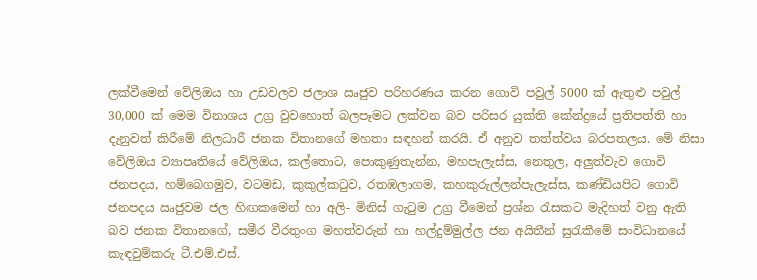ලක්වීමෙන් වේලිඔය හා උඩවලව ජලාශ ඍජුව පරිහරණය කරන ගොවි පවුල් 5000 ක් ඇතුළු පවුල් 30,000 ක් මෙම විනාශය උග්‍ර වුවහොත් බලපෑමට ලක්වන බව පරිසර යුක්ති කේන්ද්‍රයේ ප්‍රතිපත්ති හා දැනුවත් කිරීමේ නිලධාරී ජනක විතානගේ මහතා සඳහන් කරයි. ඒ අනුව තත්ත්වය බරපතලය. මේ නිසා වේලිඔය ව්‍යාපෘතියේ වේලිඔය, කල්තොට, පොකුණුතැන්න, මහපැලැස්ස, නෙතුල, අලුත්වැව ගොවි ජනපදය, හම්බෙගමුව, වටමඩ, කුකුල්කටුව, රතඹලාගම, කහකුරුල්ලන්පැලැස්ස, කණ්ඩියපිට ගොවි ජනපදය ඍජුවම ජල හිඟකමෙන් හා අලි- මිනිස් ගැටුම උග්‍ර වීමෙන් ප්‍රශ්න රැසකට මැදිහත් වනු ඇති බව ජනක විතානගේ, සමීර වීරතුංග මහත්වරුන් හා හල්දුම්මුල්ල ජන අයිතීන් සුරැකීමේ සංවිධානයේ කැඳවුම්කරු ටී.එම්.එස්.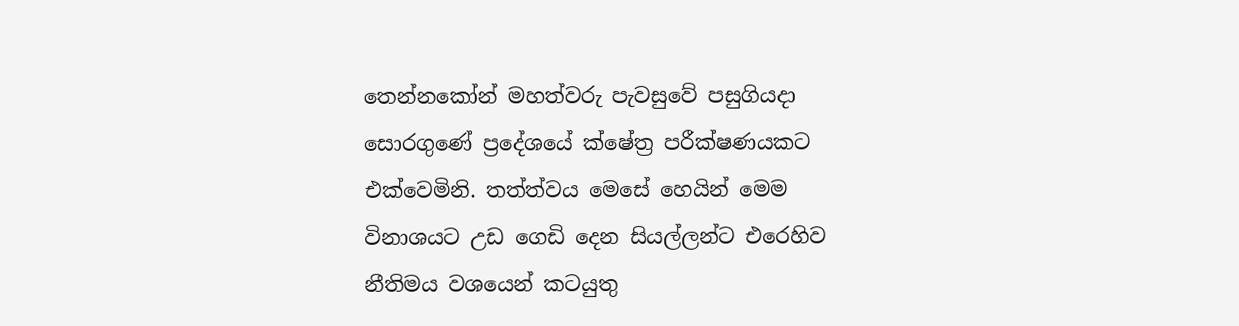තෙන්නකෝන් මහත්වරු පැවසුවේ පසුගියදා සොරගුණේ ප්‍රදේශයේ ක්ෂේත්‍ර පරීක්ෂණයකට එක්වෙමිනි. තත්ත්වය මෙසේ හෙයින් මෙම විනාශයට උඩ ගෙඩි දෙන සියල්ලන්ට එරෙහිව නීතිමය වශයෙන් කටයුතු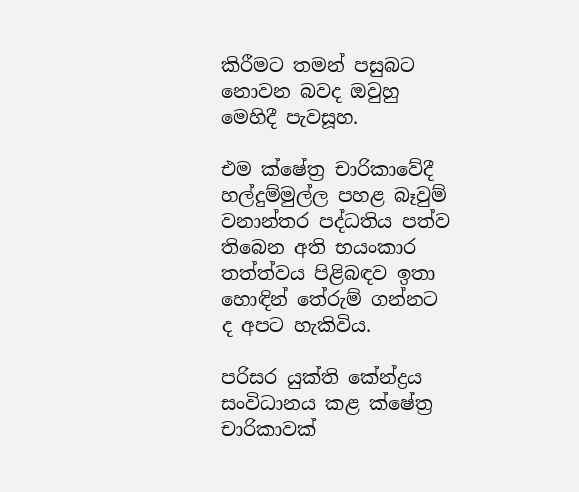කිරීමට තමන් පසුබට නොවන බවද ඔවුහු මෙහිදී පැවසූහ.

එම ක්ෂේත්‍ර චාරිකාවේදී හල්දුම්මුල්ල පහළ බෑවුම් වනාන්තර පද්ධතිය පත්ව තිබෙන අති භයංකාර තත්ත්වය පිළිබඳව ඉතා හොඳින් තේරුම් ගන්නට ද අපට හැකිවිය.

පරිසර යුක්ති කේන්ද්‍රය සංවිධානය කළ ක්ෂේත්‍ර චාරිකාවක්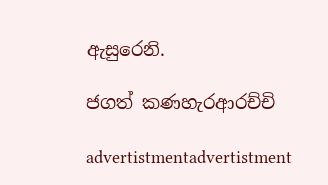ඇසුරෙනි.

ජගත් කණහැරආරච්චි

advertistmentadvertistment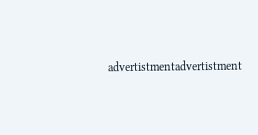advertistmentadvertistment